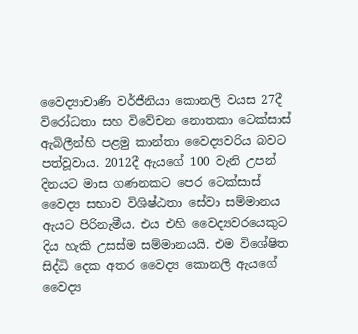වෛද්‍යාචාණි වර්ජීනියා කොනලි වයස 27දී විරෝධතා සහ විවේචන නොතකා ටෙක්සාස් ඇබිලීන්හි පළමු කාන්තා වෛද්‍යවරිය බවට පත්වූවාය. 2012දී ඇයගේ 100 වැනි උපන් දිනයට මාස ගණනකට පෙර ටෙක්සාස් වෛද්‍ය සභාව විශිෂ්ඨතා සේවා සම්මානය ඇයට පිරිනැමීය. එය එහි වෛද්‍යවරයෙකුට දිය හැකි උසස්ම සම්මානයයි. එම විශේෂිත සිද්ධි දෙක අතර වෛද්‍ය කොනලි ඇයගේ වෛද්‍ය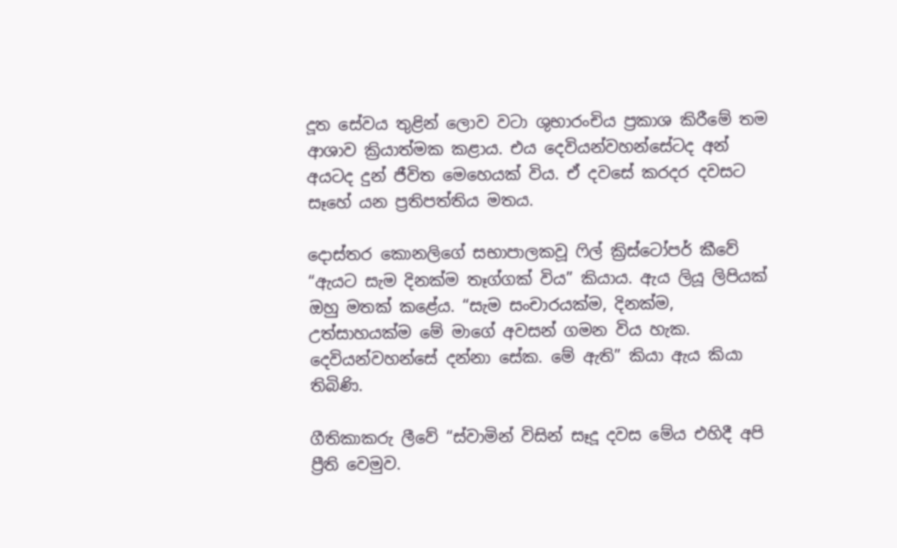දූත සේවය තුළින් ලොව වටා ශුභාරංචිය ප්‍රකාශ කිරීමේ තම ආශාව ක්‍රියාත්මක කළාය. එය දෙවියන්වහන්සේටද අන් අයටද දුන් ජීවිත මෙහෙයක් විය. ඒ දවසේ කරදර දවසට සෑහේ යන ප්‍රතිපත්තිය මතය.

දොස්තර කොනලිගේ සභාපාලකවූ ෆිල් ක්‍රිස්ටෝපර් කීවේ “ඇයට සැම දිනක්ම තෑග්ගක් විය” කියාය. ඇය ලියූ ලිපියක් ඔහු මතක් කළේය. “සැම සංචාරයක්ම, දිනක්ම, උත්සාහයක්ම මේ මාගේ අවසන් ගමන විය හැක. දෙවියන්වහන්සේ දන්නා සේක. මේ ඇති” කියා ඇය කියා තිබිණි.

ගීතිකාකරු ලීවේ “ස්වාමින් විසින් සෑදූ දවස මේය එහිදී අපි ප්‍රීති වෙමුව.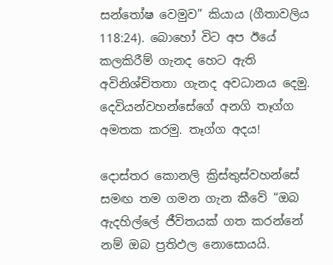සන්තෝෂ වෙමුව” කියාය (ගීතාවලිය 118:24). බොහෝ විට අප ඊයේ කලකිරීම් ගැනද හෙට ඇති අවිනිශ්චිතතා ගැනද අවධානය දෙමු. දෙවියන්වහන්සේගේ අනගි තෑග්ග අමතක කරමු. තෑග්ග අදය!

දොස්තර කොනලි ක්‍රිස්තුස්වහන්සේ සමඟ තම ගමන ගැන කීවේ “ඔබ ඇදහිල්ලේ ජීවිතයක් ගත කරන්නේ නම් ඔබ ප්‍රතිඵල නොසොයයි.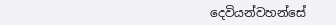දෙවියන්වහන්සේ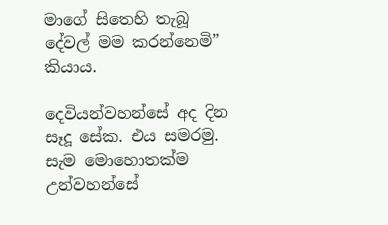මාගේ සිතෙහි තැබූ දේවල් මම කරන්නෙමි” කියාය.

දෙවියන්වහන්සේ අද දින සෑදූ සේක. එය සමරමු. සැම මොහොතක්ම උන්වහන්සේ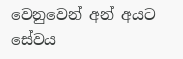වෙනුවෙන් අන් අයට සේවය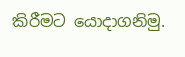කිරීමට යොදාගනිමු.